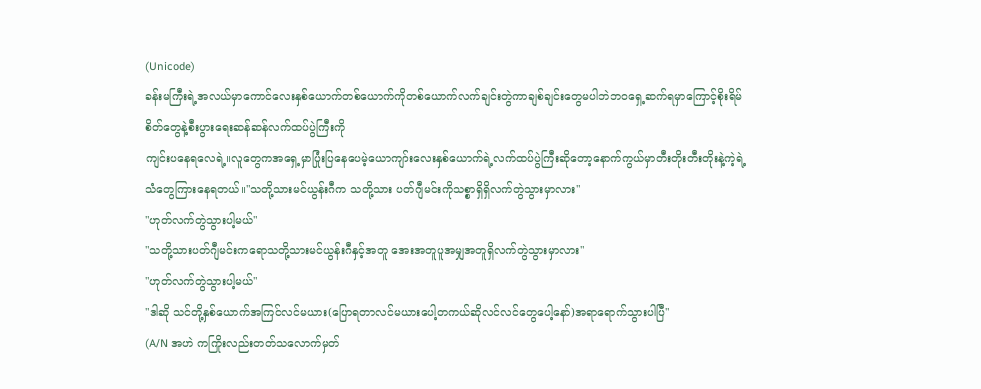(Unicode)
ခန်းမကြီးရဲ့အလယ်မှာကောင်လေးနှစ်ယောက်တစ်ယောက်ကိုတစ်ယောက်လက်ချင်းတွဲကာချစ်ချင်းတွေမပါဘဲဘဝရှေ့ဆက်ရမှာကြောင့်စိုးရိမ်စိတ်တွေနဲ့စီးပွားရေးဆန်ဆန်လက်ထပ်ပွဲကြီးကို
ကျင်းပနေရလေရဲ့။လူတွေကအရှေ့မှာပြုံးပြနေပေမဲ့ယောကျာ်းလေးနှစ်ယောက်ရဲ့လက်ထပ်ပွဲကြီးဆိုတော့နောက်ကွယ်မှာတီးတိုးတီးတိုးနဲ့ကဲ့ရဲ့သံတွေကြားနေရတယ်။"သတို့သားမင်ယွန်းဂီက သတို့သား ပတ်ဂျီမင်းကိုသစ္စာရှိရှိလက်တွဲသွားမှာလား"
"ဟုတ်လက်တွဲသွားပါ့မယ်"
"သတို့သားပတ်ဂျီမင်းကရောသတို့သားမင်ယွန်းဂီနှင့်အတူ အေးအတူပူအမျှအတူရှိလက်တွဲသွားမှာလား"
"ဟုတ်လက်တွဲသွားပါ့မယ်"
"ဒါဆို သင်တို့နှစ်ယောက်အကြင်လင်မယား(ပြောရတာလင်မယားပေါ့တကယ်ဆိုလင်လင်တွေပေါ့နော်)အရာရောက်သွားပါပြီ"
(A/N အဟဲ ကကြိုးလည်းတတ်သလောက်မှတ်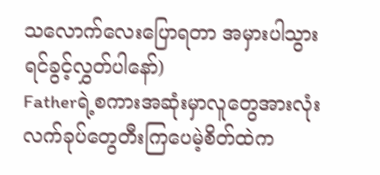သလောက်လေးပြောရတာ အမှားပါသွားရင်ခွင့်လွှတ်ပါနော်)
Fatherရဲ့စကားအဆုံးမှာလူတွေအားလုံးလက်ခုပ်တွေတီးကြပေမဲ့စိတ်ထဲက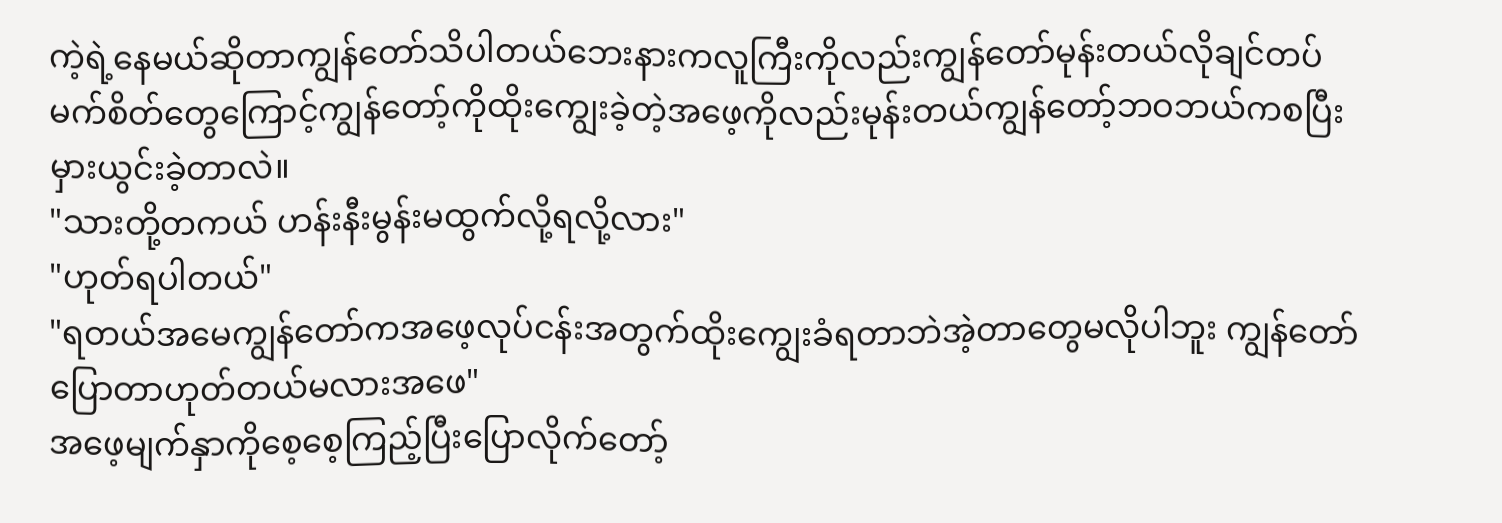ကဲ့ရဲ့နေမယ်ဆိုတာကျွန်တော်သိပါတယ်ဘေးနားကလူကြီးကိုလည်းကျွန်တော်မုန်းတယ်လိုချင်တပ်မက်စိတ်တွေကြောင့်ကျွန်တော့်ကိုထိုးကျွေးခဲ့တဲ့အဖေ့ကိုလည်းမုန်းတယ်ကျွန်တော့်ဘဝဘယ်ကစပြီးမှားယွင်းခဲ့တာလဲ။
"သားတို့တကယ် ဟန်းနီးမွန်းမထွက်လို့ရလို့လား"
"ဟုတ်ရပါတယ်"
"ရတယ်အမေကျွန်တော်ကအဖေ့လုပ်ငန်းအတွက်ထိုးကျွေးခံရတာဘဲအဲ့တာတွေမလိုပါဘူး ကျွန်တော်ပြောတာဟုတ်တယ်မလားအဖေ"
အဖေ့မျက်နှာကိုစေ့စေ့ကြည့်ပြီးပြောလိုက်တော့်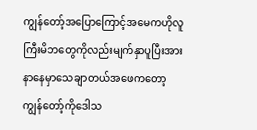ကျွန်တော့်အပြောကြောင့်အမေကဟိုလူကြီးမိဘတွေကိုလည်းမျက်နှာပူပြီးအားနာနေမှာသေချာတယ်အဖေကတော့ကျွန်တော့်ကိုဒေါသ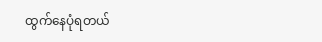ထွက်နေပုံရတယ်